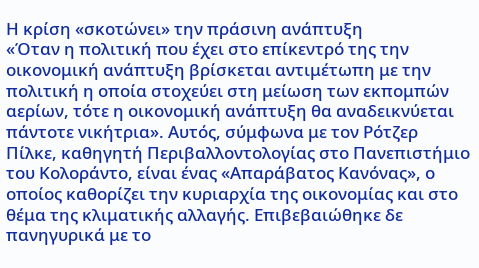Η κρίση «σκοτώνει» την πράσινη ανάπτυξη
«Όταν η πολιτική που έχει στο επίκεντρό της την οικονομική ανάπτυξη βρίσκεται αντιμέτωπη με την πολιτική η οποία στοχεύει στη μείωση των εκπομπών αερίων, τότε η οικονομική ανάπτυξη θα αναδεικνύεται πάντοτε νικήτρια». Αυτός, σύμφωνα με τον Ρότζερ Πίλκε, καθηγητή Περιβαλλοντολογίας στο Πανεπιστήμιο του Κολοράντο, είναι ένας «Απαράβατος Κανόνας», ο οποίος καθορίζει την κυριαρχία της οικονομίας και στο θέμα της κλιματικής αλλαγής. Επιβεβαιώθηκε δε πανηγυρικά με το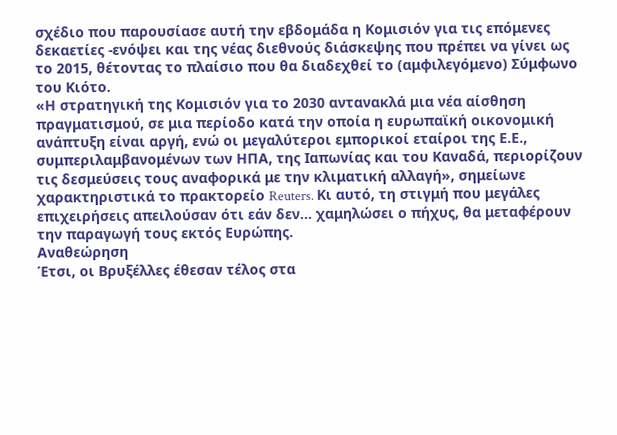σχέδιο που παρουσίασε αυτή την εβδομάδα η Κομισιόν για τις επόμενες δεκαετίες -ενόψει και της νέας διεθνούς διάσκεψης που πρέπει να γίνει ως το 2015, θέτοντας το πλαίσιο που θα διαδεχθεί το (αμφιλεγόμενο) Σύμφωνο του Κιότο.
«Η στρατηγική της Κομισιόν για το 2030 αντανακλά μια νέα αίσθηση πραγματισμού, σε μια περίοδο κατά την οποία η ευρωπαϊκή οικονομική ανάπτυξη είναι αργή, ενώ οι μεγαλύτεροι εμπορικοί εταίροι της Ε.Ε., συμπεριλαμβανομένων των ΗΠΑ, της Ιαπωνίας και του Καναδά, περιορίζουν τις δεσμεύσεις τους αναφορικά με την κλιματική αλλαγή», σημείωνε χαρακτηριστικά το πρακτορείο Reuters. Κι αυτό, τη στιγμή που μεγάλες επιχειρήσεις απειλούσαν ότι εάν δεν... χαμηλώσει ο πήχυς, θα μεταφέρουν την παραγωγή τους εκτός Ευρώπης.
Αναθεώρηση
Έτσι, οι Βρυξέλλες έθεσαν τέλος στα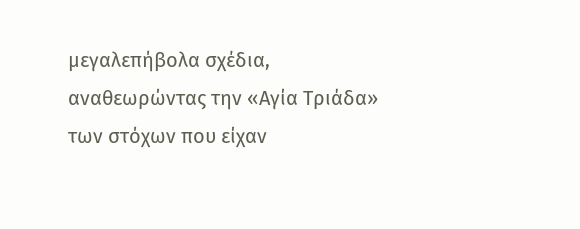μεγαλεπήβολα σχέδια, αναθεωρώντας την «Αγία Τριάδα» των στόχων που είχαν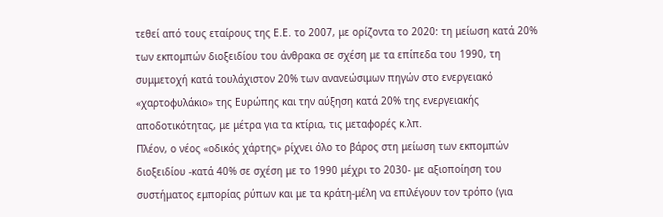τεθεί από τους εταίρους της Ε.Ε. το 2007, με ορίζοντα το 2020: τη μείωση κατά 20% των εκπομπών διοξειδίου του άνθρακα σε σχέση με τα επίπεδα του 1990, τη συμμετοχή κατά τουλάχιστον 20% των ανανεώσιμων πηγών στο ενεργειακό «χαρτοφυλάκιο» της Ευρώπης και την αύξηση κατά 20% της ενεργειακής αποδοτικότητας, με μέτρα για τα κτίρια, τις μεταφορές κ.λπ.
Πλέον, ο νέος «οδικός χάρτης» ρίχνει όλο το βάρος στη μείωση των εκπομπών διοξειδίου -κατά 40% σε σχέση με το 1990 μέχρι το 2030- με αξιοποίηση του συστήματος εμπορίας ρύπων και με τα κράτη-μέλη να επιλέγουν τον τρόπο (για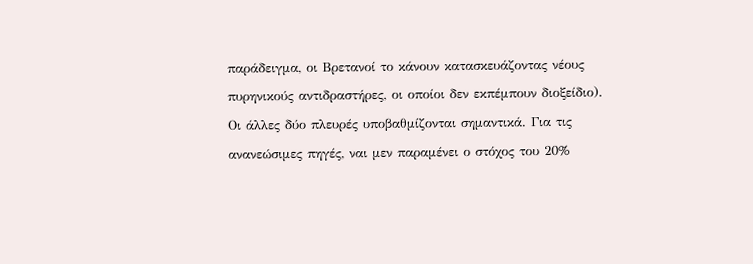παράδειγμα, οι Βρετανοί το κάνουν κατασκευάζοντας νέους πυρηνικούς αντιδραστήρες, οι οποίοι δεν εκπέμπουν διοξείδιο).
Οι άλλες δύο πλευρές υποβαθμίζονται σημαντικά. Για τις ανανεώσιμες πηγές, ναι μεν παραμένει ο στόχος του 20%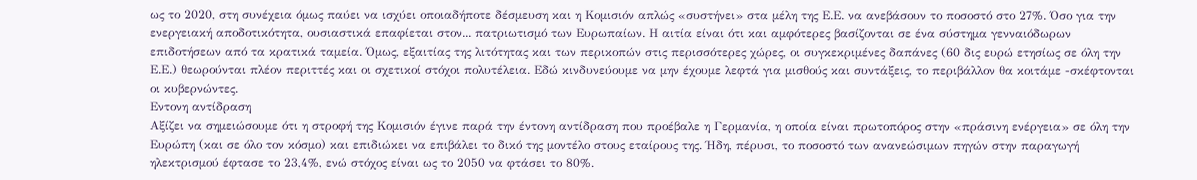ως το 2020, στη συνέχεια όμως παύει να ισχύει οποιαδήποτε δέσμευση και η Κομισιόν απλώς «συστήνει» στα μέλη της Ε.Ε. να ανεβάσουν το ποσοστό στο 27%. Όσο για την ενεργειακή αποδοτικότητα, ουσιαστικά επαφίεται στον... πατριωτισμό των Ευρωπαίων. Η αιτία είναι ότι και αμφότερες βασίζονται σε ένα σύστημα γενναιόδωρων επιδοτήσεων από τα κρατικά ταμεία. Όμως, εξαιτίας της λιτότητας και των περικοπών στις περισσότερες χώρες, οι συγκεκριμένες δαπάνες (60 δις ευρώ ετησίως σε όλη την Ε.Ε.) θεωρούνται πλέον περιττές και οι σχετικοί στόχοι πολυτέλεια. Εδώ κινδυνεύουμε να μην έχουμε λεφτά για μισθούς και συντάξεις, το περιβάλλον θα κοιτάμε -σκέφτονται οι κυβερνώντες.
Εντονη αντίδραση
Αξίζει να σημειώσουμε ότι η στροφή της Κομισιόν έγινε παρά την έντονη αντίδραση που προέβαλε η Γερμανία, η οποία είναι πρωτοπόρος στην «πράσινη ενέργεια» σε όλη την Ευρώπη (και σε όλο τον κόσμο) και επιδιώκει να επιβάλει το δικό της μοντέλο στους εταίρους της. Ήδη, πέρυσι, το ποσοστό των ανανεώσιμων πηγών στην παραγωγή ηλεκτρισμού έφτασε το 23,4%, ενώ στόχος είναι ως το 2050 να φτάσει το 80%.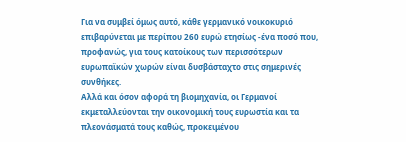Για να συμβεί όμως αυτό, κάθε γερμανικό νοικοκυριό επιβαρύνεται με περίπου 260 ευρώ ετησίως -ένα ποσό που, προφανώς, για τους κατοίκους των περισσότερων ευρωπαϊκών χωρών είναι δυσβάσταχτο στις σημερινές συνθήκες.
Αλλά και όσον αφορά τη βιομηχανία, οι Γερμανοί εκμεταλλεύονται την οικονομική τους ευρωστία και τα πλεονάσματά τους καθώς, προκειμένου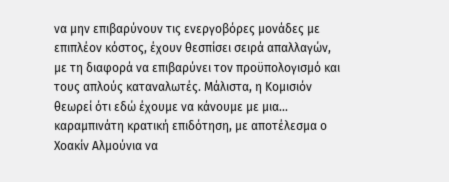να μην επιβαρύνουν τις ενεργοβόρες μονάδες με επιπλέον κόστος, έχουν θεσπίσει σειρά απαλλαγών, με τη διαφορά να επιβαρύνει τον προϋπολογισμό και τους απλούς καταναλωτές. Μάλιστα, η Κομισιόν θεωρεί ότι εδώ έχουμε να κάνουμε με μια... καραμπινάτη κρατική επιδότηση, με αποτέλεσμα ο Χοακίν Αλμούνια να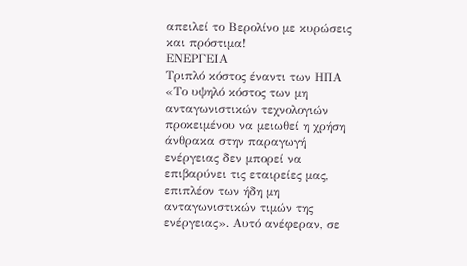απειλεί το Βερολίνο με κυρώσεις και πρόστιμα!
ΕΝΕΡΓΕΙΑ
Τριπλό κόστος έναντι των ΗΠΑ
«Το υψηλό κόστος των μη ανταγωνιστικών τεχνολογιών προκειμένου να μειωθεί η χρήση άνθρακα στην παραγωγή ενέργειας δεν μπορεί να επιβαρύνει τις εταιρείες μας, επιπλέον των ήδη μη ανταγωνιστικών τιμών της ενέργειας». Αυτό ανέφεραν, σε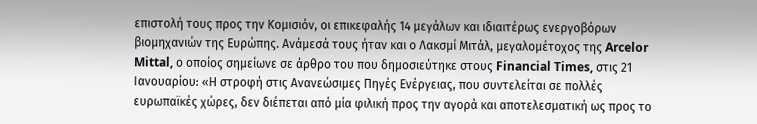επιστολή τους προς την Κομισιόν, οι επικεφαλής 14 μεγάλων και ιδιαιτέρως ενεργοβόρων βιομηχανιών της Ευρώπης. Ανάμεσά τους ήταν και ο Λακσμί Μιτάλ, μεγαλομέτοχος της Arcelor Mittal, ο οποίος σημείωνε σε άρθρο του που δημοσιεύτηκε στους Financial Times, στις 21 Ιανουαρίου: «Η στροφή στις Ανανεώσιμες Πηγές Ενέργειας, που συντελείται σε πολλές ευρωπαϊκές χώρες, δεν διέπεται από μία φιλική προς την αγορά και αποτελεσματική ως προς το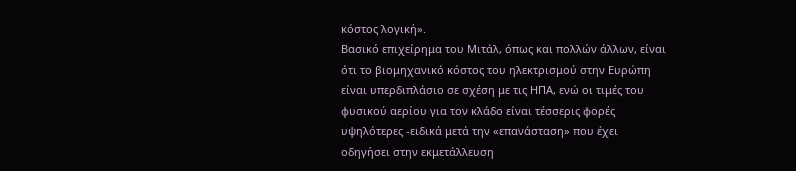κόστος λογική».
Βασικό επιχείρημα του Μιτάλ, όπως και πολλών άλλων, είναι ότι το βιομηχανικό κόστος του ηλεκτρισμού στην Ευρώπη είναι υπερδιπλάσιο σε σχέση με τις ΗΠΑ, ενώ οι τιμές του φυσικού αερίου για τον κλάδο είναι τέσσερις φορές υψηλότερες -ειδικά μετά την «επανάσταση» που έχει οδηγήσει στην εκμετάλλευση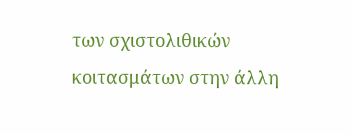των σχιστολιθικών κοιτασμάτων στην άλλη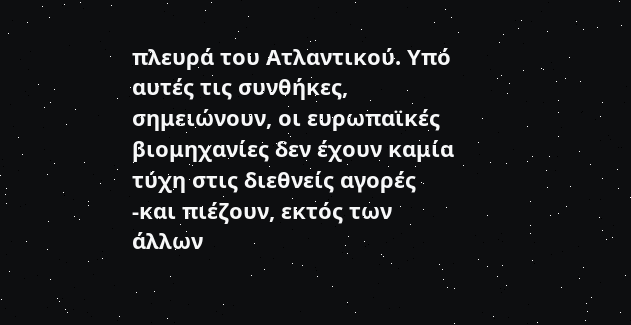πλευρά του Ατλαντικού. Υπό αυτές τις συνθήκες, σημειώνουν, οι ευρωπαϊκές βιομηχανίες δεν έχουν καμία τύχη στις διεθνείς αγορές -και πιέζουν, εκτός των άλλων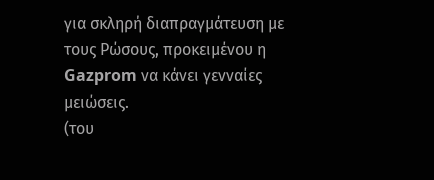για σκληρή διαπραγμάτευση με τους Ρώσους, προκειμένου η Gazprom να κάνει γενναίες μειώσεις.
(του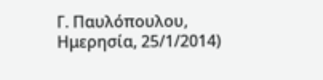Γ. Παυλόπουλου, Ημερησία, 25/1/2014)